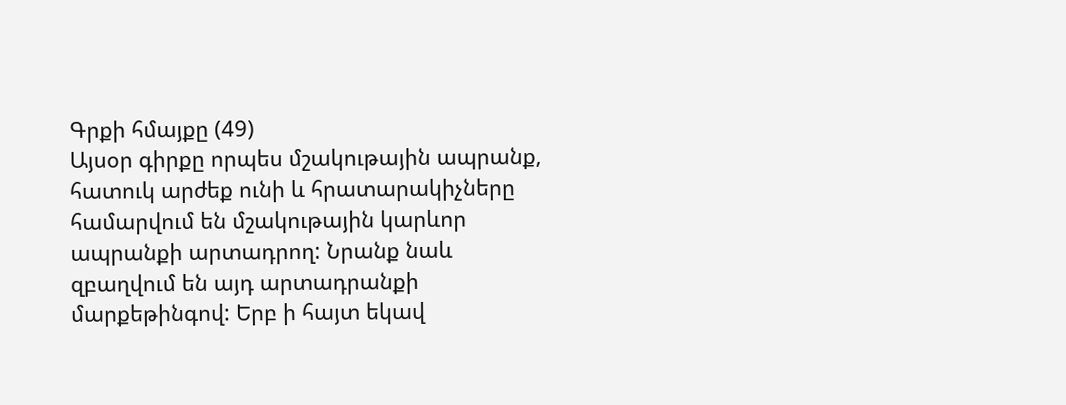Գրքի հմայքը (49)
Այսօր գիրքը որպես մշակութային ապրանք, հատուկ արժեք ունի և հրատարակիչները համարվում են մշակութային կարևոր ապրանքի արտադրող: Նրանք նաև զբաղվում են այդ արտադրանքի մարքեթինգով: Երբ ի հայտ եկավ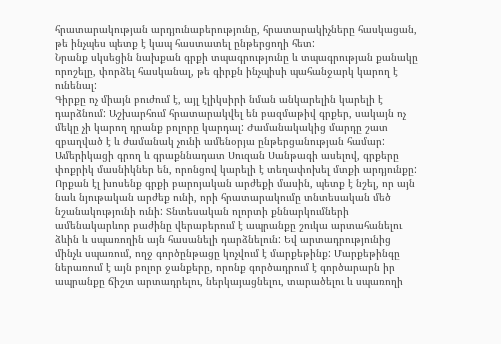հրատարակության արդյունաբերությունը, հրատարակիչները հասկացան, թե ինչպես պետք է կապ հաստատել ընթերցողի հետ:
Նրանք սկսեցին նախքան գրքի տպագրությունը և տպագրության քանակը որոշելը, փորձել հասկանալ, թե գիրքն ինչպիսի պահանջարկ կարող է ունենալ:
Գիրքը ոչ միայն բուժում է, այլ էլիկսիրի նման անկարելին կարելի է դարձնում: Աշխարհում հրատարակվել են բազմաթիվ գրքեր, սակայն ոչ մեկը չի կարող դրանք բոլորը կարդալ: Ժամանակակից մարդը շատ զբաղված է և ժամանակ չունի ամենօրյա ընթերցանության համար:
Ամերիկացի գրող և գրաքննադատ Սուզան Սանթագի ասելով, գրքերը փոքրիկ մասնիկներ են, որոնցով կարելի է տեղափոխել մտքի արդյունքը:
Որքան էլ խոսենք գրքի բարոյական արժեքի մասին, պետք է նշել, որ այն նաև նյութական արժեք ունի, որի հրատարակումը տնտեսական մեծ նշանակությունի ունի: Տնտեսական ոլորտի քննարկումների ամենակարևոր բաժինը վերաբերում է ապրանքը շուկա արտահանելու ձևին և սպառողին այն հասանելի դարձնելուն: Եվ արտադրությունից մինչև սպառում, ողջ գործընթացը կոչվում է մարքեթինք: Մարքեթինգը ներառում է այն բոլոր ջանքերը, որոնք գործադրում է գործարարն իր ապրանքը ճիշտ արտադրելու, ներկայացնելու, տարածելու և սպառողի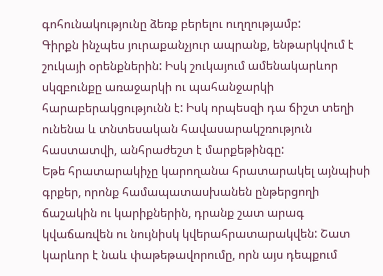գոհունակությունը ձեռք բերելու ուղղությամբ:
Գիրքն ինչպես յուրաքանչյուր ապրանք, ենթարկվում է շուկայի օրենքներին: Իսկ շուկայում ամենակարևոր սկզբունքը առաջարկի ու պահանջարկի հարաբերակցությունն է: Իսկ որպեսզի դա ճիշտ տեղի ունենա և տնտեսական հավասարակշռություն հաստատվի, անհրաժեշտ է մարքեթինգը:
Եթե հրատարակիչը կարողանա հրատարակել այնպիսի գրքեր, որոնք համապատասխանեն ընթերցողի ճաշակին ու կարիքներին, դրանք շատ արագ կվաճառվեն ու նույնիսկ կվերահրատարակվեն: Շատ կարևոր է նաև փաթեթավորումը, որն այս դեպքում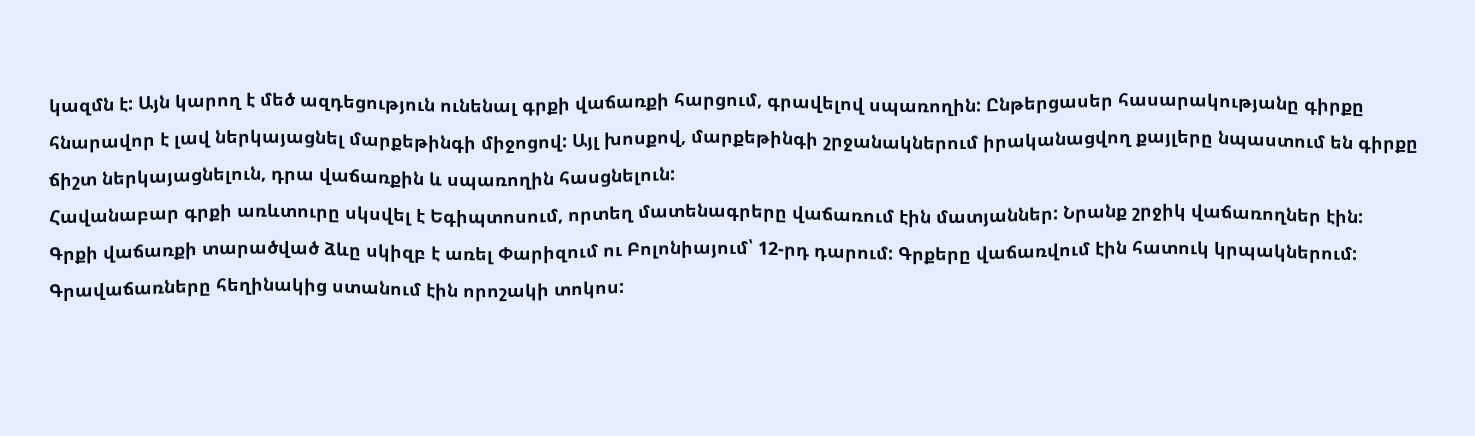կազմն է: Այն կարող է մեծ ազդեցություն ունենալ գրքի վաճառքի հարցում, գրավելով սպառողին: Ընթերցասեր հասարակությանը գիրքը հնարավոր է լավ ներկայացնել մարքեթինգի միջոցով: Այլ խոսքով, մարքեթինգի շրջանակներում իրականացվող քայլերը նպաստում են գիրքը ճիշտ ներկայացնելուն, դրա վաճառքին և սպառողին հասցնելուն:
Հավանաբար գրքի առևտուրը սկսվել է Եգիպտոսում, որտեղ մատենագրերը վաճառում էին մատյաններ: Նրանք շրջիկ վաճառողներ էին:
Գրքի վաճառքի տարածված ձևը սկիզբ է առել Փարիզում ու Բոլոնիայում՝ 12-րդ դարում: Գրքերը վաճառվում էին հատուկ կրպակներում: Գրավաճառները հեղինակից ստանում էին որոշակի տոկոս: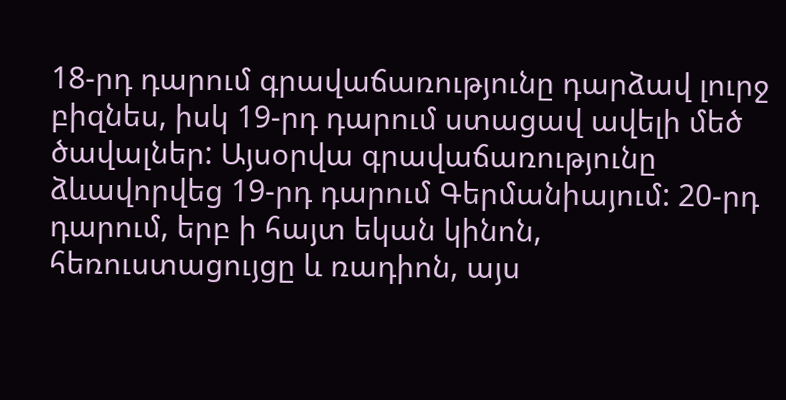18-րդ դարում գրավաճառությունը դարձավ լուրջ բիզնես, իսկ 19-րդ դարում ստացավ ավելի մեծ ծավալներ: Այսօրվա գրավաճառությունը ձևավորվեց 19-րդ դարում Գերմանիայում: 20-րդ դարում, երբ ի հայտ եկան կինոն, հեռուստացույցը և ռադիոն, այս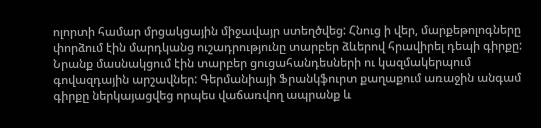ոլորտի համար մրցակցային միջավայր ստեղծվեց: Հնուց ի վեր, մարքեթոլոգները փորձում էին մարդկանց ուշադրությունը տարբեր ձևերով հրավիրել դեպի գիրքը: Նրանք մասնակցում էին տարբեր ցուցահանդեսների ու կազմակերպում գովազդային արշավներ: Գերմանիայի Ֆրանկֆուրտ քաղաքում առաջին անգամ գիրքը ներկայացվեց որպես վաճառվող ապրանք և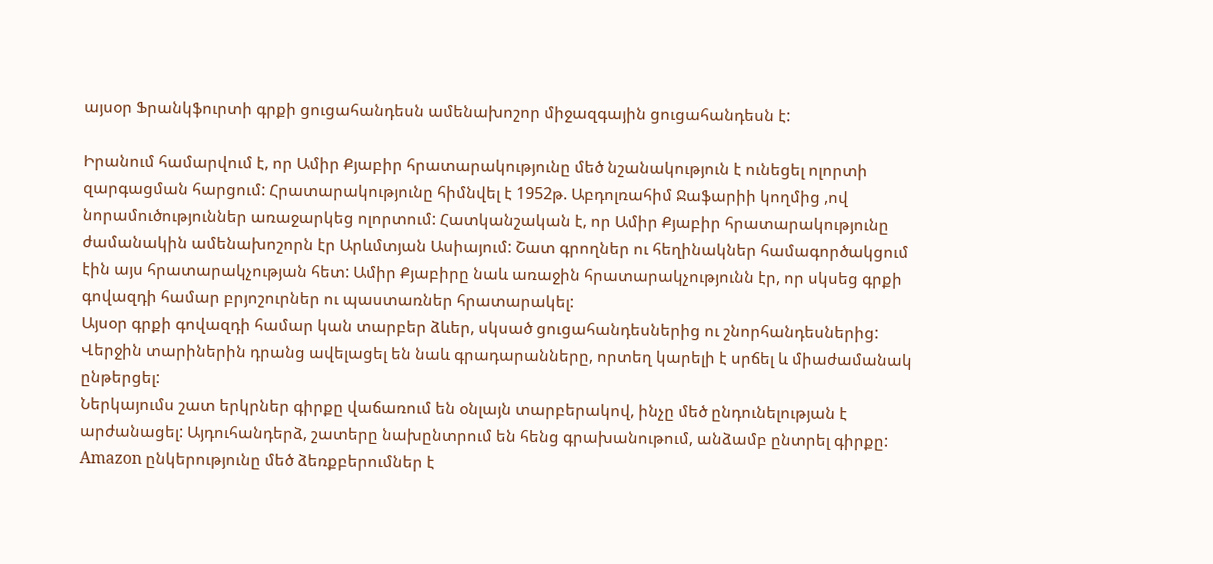այսօր Ֆրանկֆուրտի գրքի ցուցահանդեսն ամենախոշոր միջազգային ցուցահանդեսն է:

Իրանում համարվում է, որ Ամիր Քյաբիր հրատարակությունը մեծ նշանակություն է ունեցել ոլորտի զարգացման հարցում: Հրատարակությունը հիմնվել է 1952թ. Աբդոլռահիմ Ջաֆարիի կողմից ,ով նորամուծություններ առաջարկեց ոլորտում: Հատկանշական է, որ Ամիր Քյաբիր հրատարակությունը ժամանակին ամենախոշորն էր Արևմտյան Ասիայում: Շատ գրողներ ու հեղինակներ համագործակցում էին այս հրատարակչության հետ: Ամիր Քյաբիրը նաև առաջին հրատարակչությունն էր, որ սկսեց գրքի գովազդի համար բրյոշուրներ ու պաստառներ հրատարակել:
Այսօր գրքի գովազդի համար կան տարբեր ձևեր, սկսած ցուցահանդեսներից ու շնորհանդեսներից: Վերջին տարիներին դրանց ավելացել են նաև գրադարանները, որտեղ կարելի է սրճել և միաժամանակ ընթերցել:
Ներկայումս շատ երկրներ գիրքը վաճառում են օնլայն տարբերակով, ինչը մեծ ընդունելության է արժանացել: Այդուհանդերձ, շատերը նախընտրում են հենց գրախանութում, անձամբ ընտրել գիրքը:
Amazon ընկերությունը մեծ ձեռքբերումներ է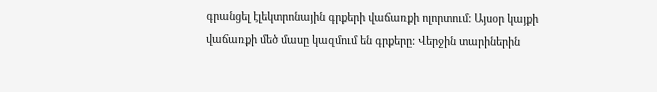գրանցել էլեկտրոնային գրքերի վաճառքի ոլորտում: Այսօր կայքի վաճառքի մեծ մասը կազմում են գրքերը: Վերջին տարիներին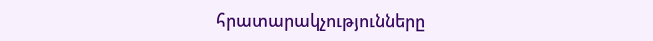հրատարակչությունները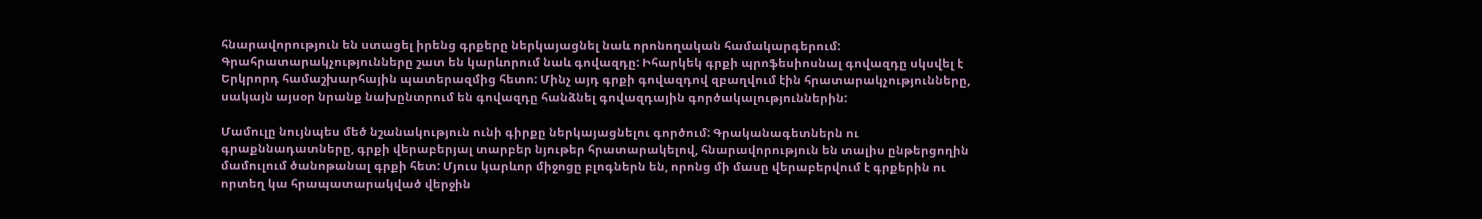հնարավորություն են ստացել իրենց գրքերը ներկայացնել նաև որոնողական համակարգերում: Գրահրատարակչությունները շատ են կարևորում նաև գովազդը: Իհարկեկ գրքի պրոֆեսիոսնալ գովազդը սկսվել է Երկրորդ համաշխարհային պատերազմից հետո: Մինչ այդ գրքի գովազդով զբաղվում էին հրատարակչությունները, սակայն այսօր նրանք նախընտրում են գովազդը հանձնել գովազդային գործակալություններին:

Մամուլը նույնպես մեծ նշանակություն ունի գիրքը ներկայացնելու գործում: Գրականագետներն ու գրաքննադատները, գրքի վերաբերյալ տարբեր նյութեր հրատարակելով, հնարավորություն են տալիս ընթերցողին մամուլում ծանոթանալ գրքի հետ: Մյուս կարևոր միջոցը բլոգներն են, որոնց մի մասը վերաբերվում է գրքերին ու որտեղ կա հրապատարակված վերջին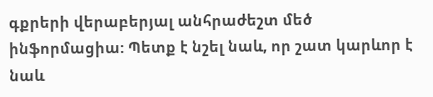գքրերի վերաբերյալ անհրաժեշտ մեծ ինֆորմացիա: Պետք է նշել նաև, որ շատ կարևոր է նաև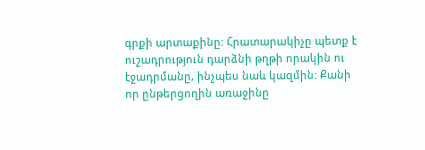գրքի արտաքինը: Հրատարակիչը պետք է ուշադրություն դարձնի թղթի որակին ու էջադրմանը, ինչպես նաև կազմին: Քանի որ ընթերցողին առաջինը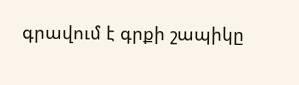գրավում է գրքի շապիկը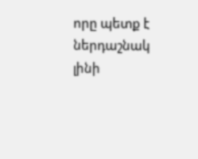որը պետք է ներդաշնակ լինի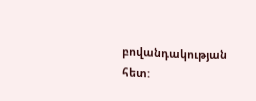բովանդակության հետ: